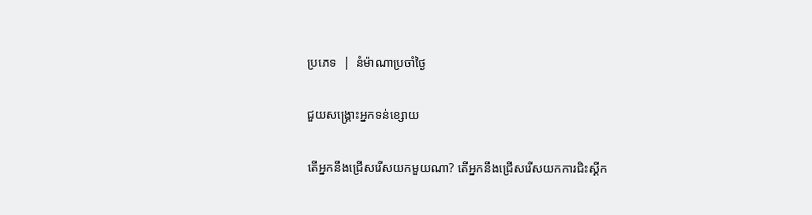ប្រភេទ  |  នំម៉ាណាប្រចាំថ្ងៃ

ជួយសង្រ្គោះអ្នកទន់ខ្សោយ

តើអ្នកនឹងជ្រើសរើសយកមួយណា? តើអ្នកនឹងជ្រើសរើសយកការជិះស្គីក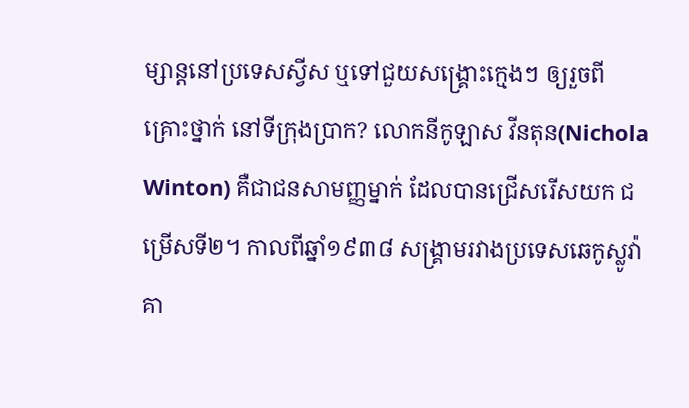ម្សាន្តនៅប្រទេសស្វីស ឬទៅជួយសង្រ្គោះក្មេងៗ ឲ្យរួចពីគ្រោះថ្នាក់ នៅទីក្រុងប្រាក? លោកនីកូឡាស វីនតុន(Nichola Winton) គឺជាជនសាមញ្ញម្នាក់ ដែលបានជ្រើសរើសយក ជម្រើសទី២។ កាលពីឆ្នាំ១៩៣៨ សង្រ្គាមរវាងប្រទេសឆេកូស្លូវ៉ាគា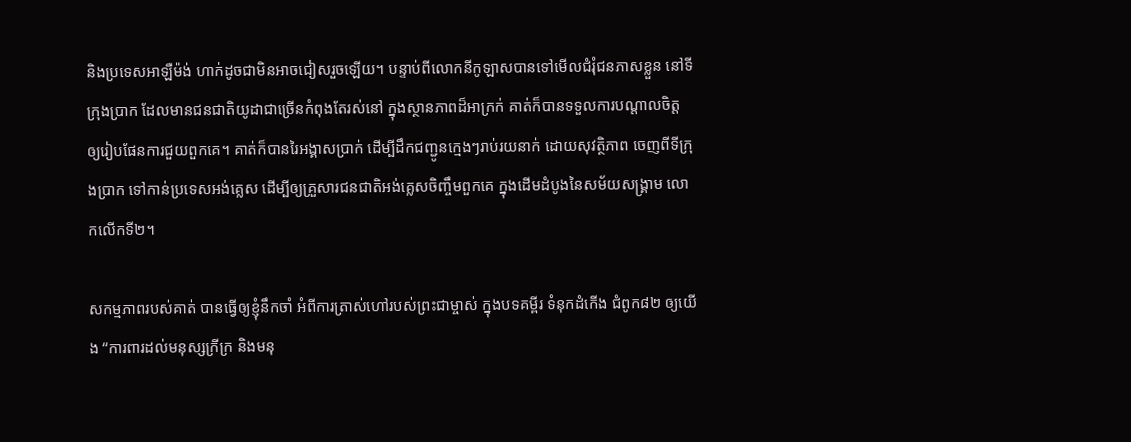និងប្រទេសអាឡឺម៉ង់ ហាក់ដូចជាមិនអាចជៀសរួចឡើយ។ បន្ទាប់ពីលោកនីកូឡាសបានទៅមើលជំរុំជនភាសខ្លួន នៅទីក្រុងប្រាក ដែលមានជនជាតិយូដាជាច្រើនកំពុងតែរស់នៅ ក្នុងស្ថានភាពដ៏អាក្រក់ គាត់ក៏បានទទួលការបណ្តាលចិត្ត ឲ្យរៀបផែនការជួយពួកគេ។ គាត់ក៏បានរៃអង្គាសប្រាក់ ដើម្បីដឹកជញ្ជូនក្មេងៗរាប់រយនាក់ ដោយសុវត្ថិភាព ចេញពីទីក្រុងប្រាក ទៅកាន់ប្រទេសអង់គ្លេស ដើម្បីឲ្យគ្រួសារជនជាតិអង់គ្លេសចិញ្ចឹមពួកគេ ក្នុងដើមដំបូងនៃសម័យសង្រ្គាម លោកលើកទី២។

សកម្មភាពរបស់គាត់ បានធ្វើឲ្យខ្ញុំនឹកចាំ អំពីការត្រាស់ហៅរបស់ព្រះជាម្ចាស់ ក្នុងបទគម្ពីរ ទំនុកដំកើង ជំពូក៨២ ឲ្យយើង “ការពារដល់មនុស្សក្រីក្រ និងមនុ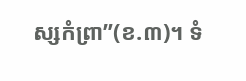ស្សកំព្រា”(ខ.៣)។ ទំ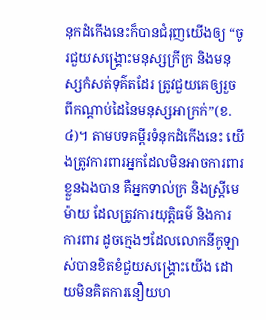នុកដំកើងនេះក៏បានជំរុញយើងឲ្យ “ចូរជួយសង្គ្រោះមនុស្សក្រីក្រ និងមនុស្សកំសត់ទុគ៌តដែរ ត្រូវជួយគេឲ្យរួចពីកណ្តាប់ដៃនៃមនុស្សអាក្រក់”(ខ.៤)។ តាមបទគម្ពីរទំនុកដំកើងនេះ យើងត្រូវការពារអ្នកដែលមិនអាចការពារខ្លួនឯងបាន គឺអ្នកទាល់ក្រ និងស្រ្តីមេម៉ាយ ដែលត្រូវការយុត្តិធម៌ និងការការពារ ដូចក្មេងៗដែលលោកនីកូឡាស់បានខិតខំជួយសង្រ្គោះយើង ដោយមិនគិតការនឿយហ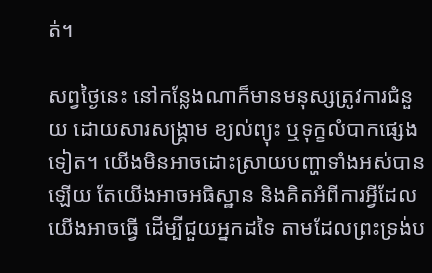ត់។

សព្វថ្ងៃនេះ នៅកន្លែងណាក៏មានមនុស្សត្រូវការជំនួយ ដោយសារសង្រ្គាម ខ្យល់ព្យុះ ឬទុក្ខលំបាកផ្សេងទៀត។ យើងមិនអាចដោះស្រាយបញ្ហាទាំងអស់បានឡើយ តែយើងអាចអធិស្ឋាន និងគិតអំពីការអ្វីដែលយើងអាចធ្វើ ដើម្បីជួយអ្នកដទៃ តាមដែលព្រះទ្រង់ប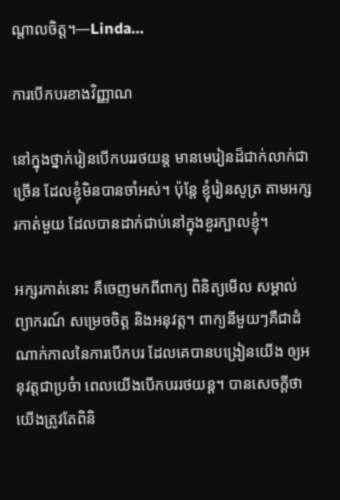ណ្តាលចិត្ត។—Linda…

ការបើកបរខាងវិញ្ញាណ

នៅក្នុងថ្នាក់រៀនបើកបររថយន្ត មានមេរៀនដ៏ជាក់លាក់ជាច្រើន ដែលខ្ញុំមិនបានចាំអស់។ ប៉ុន្តែ ខ្ញុំរៀនសូត្រ តាមអក្សរកាត់មួយ ដែលបានដាក់ជាប់នៅក្នុងខួរក្បាលខ្ញុំ។

អក្សរកាត់នោះ គឺចេញមកពីពាក្យ ពិនិត្យមើល សម្គាល់ ព្យាករណ៍ សម្រេចចិត្ត និងអនុវត្ត។ ពាក្យនីមួយៗគឺជាដំណាក់កាលនៃការបើកបរ ដែលគេបានបង្រៀនយើង ឲ្យអនុវត្តជាប្រចំា ពេលយើងបើកបររថយន្ត។ បានសេចក្តីថា យើងត្រូវតែពិនិ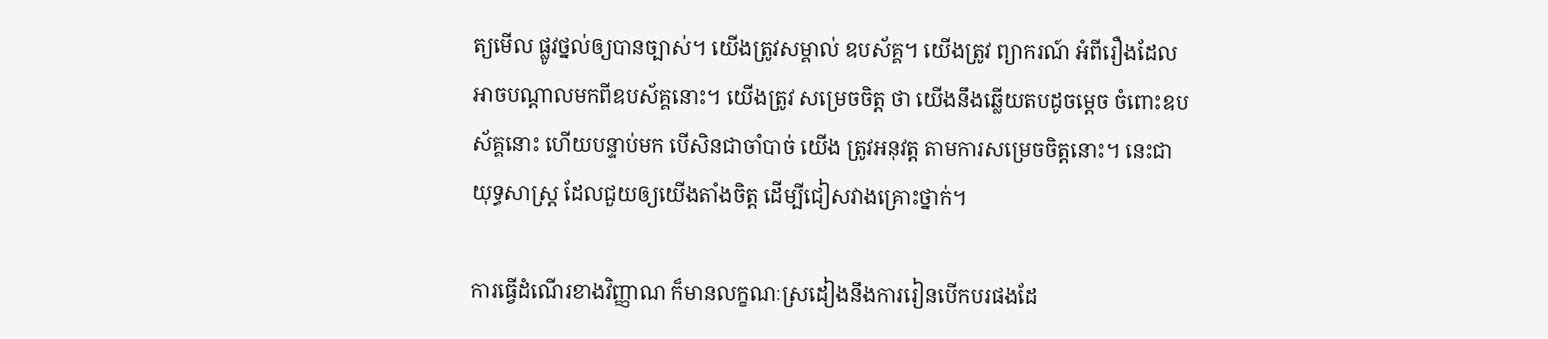ត្យមើល ផ្លូវថ្នល់ឲ្យបានច្បាស់។ យើងត្រូវសម្គាល់ ឧបស័គ្គ។ យើងត្រូវ ព្យាករណ៍ អំពីរឿងដែលអាចបណ្តាលមកពីឧបស័គ្គនោះ។ យើងត្រូវ សម្រេចចិត្ត ថា យើងនឹងឆ្លើយតបដូចម្តេច ចំពោះឧបស័គ្គនោះ ហើយបន្ទាប់មក បើសិនជាចាំបាច់ យើង ត្រូវអនុវត្ត តាមការសម្រេចចិត្តនោះ។ នេះជាយុទ្ធសាស្រ្ត ដែលជួយឲ្យយើងតាំងចិត្ត ដើម្បីជៀសវាងគ្រោះថ្នាក់។

ការធ្វើដំណើរខាងវិញ្ញាណ ក៏មានលក្ខណៈស្រដៀងនឹងការរៀនបើកបរផងដែ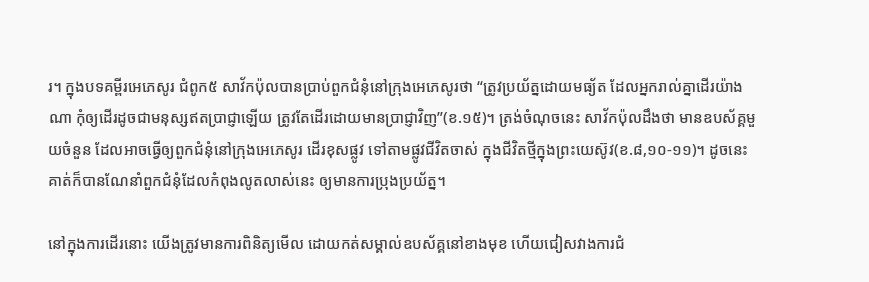រ។ ក្នុងបទគម្ពីរអេភេសូរ ជំពូក៥ សាវ័កប៉ុលបានប្រាប់ពួកជំនុំនៅក្រុងអេភេសូរថា “ត្រូវប្រយ័ត្នដោយមធ្យ័ត ដែលអ្នករាល់គ្នាដើរយ៉ាងណា កុំឲ្យដើរដូចជាមនុស្សឥតប្រាជ្ញាឡើយ ត្រូវតែដើរដោយមានប្រាជ្ញាវិញ”(ខ.១៥)។ ត្រង់ចំណុចនេះ សាវ័កប៉ុលដឹងថា មានឧបស័គ្គមួយចំនួន ដែលអាចធ្វើឲ្យពួកជំនុំនៅក្រុងអេភេសូរ ដើរខុសផ្លូវ ទៅតាមផ្លូវជីវិតចាស់ ក្នុងជីវិតថ្មីក្នុងព្រះយេស៊ូវ(ខ.៨,១០-១១)។ ដូចនេះ គាត់ក៏បានណែនាំពួកជំនុំដែលកំពុងលូតលាស់នេះ ឲ្យមានការប្រុងប្រយ័ត្ន។

នៅក្នុងការដើរនោះ យើងត្រូវមានការពិនិត្យមើល ដោយកត់សម្គាល់ឧបស័គ្គនៅខាងមុខ ហើយជៀសវាងការជំ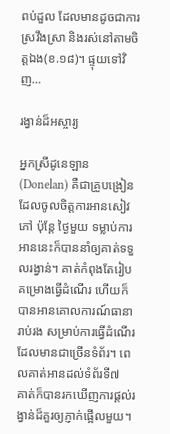ពប់ដួល ដែលមានដូចជាការស្រវឹងស្រា និងរស់នៅតាមចិត្តឯង(ខ.១៨)។ ផ្ទុយទៅវិញ…

រង្វាន់ដ៏អស្ចារ្យ

អ្នកស្រីដូនេឡាន(Donelan) គឺជាគ្រូបង្រៀន ដែលចូលចិត្តការអានសៀវភៅ ប៉ុន្តែ ថ្ងៃមួយ ទម្លាប់ការអាននេះក៏បាននាំឲ្យគាត់ទទួលរង្វាន់។ គាត់កំពុងតែរៀបគម្រោងធ្វើដំណើរ ហើយក៏បានអានគោលការណ៍ធានារាប់រង សម្រាប់ការធ្វើដំណើរ ដែលមានជាច្រើនទំព័រ។ ពេលគាត់អានដល់ទំព័រទី៧  គាត់ក៏បានរកឃើញការផ្តល់រង្វាន់ដ៏គួរឲ្យភ្ញាក់ផ្អើលមួយ។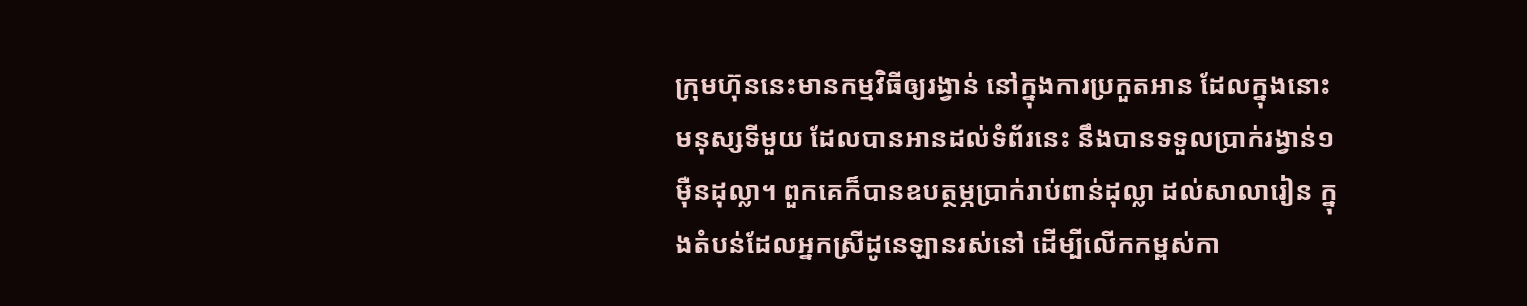ក្រុមហ៊ុននេះមានកម្មវិធីឲ្យរង្វាន់ នៅក្នុងការប្រកួតអាន ដែលក្នុងនោះ មនុស្សទីមួយ ដែលបានអានដល់ទំព័រនេះ នឹងបានទទួលប្រាក់រង្វាន់១ម៉ឺនដុល្លា។ ពួកគេក៏បានឧបត្ថម្ភប្រាក់រាប់ពាន់ដុល្លា ដល់សាលារៀន ក្នុងតំបន់ដែលអ្នកស្រីដូនេឡានរស់នៅ ដើម្បីលើកកម្ពស់កា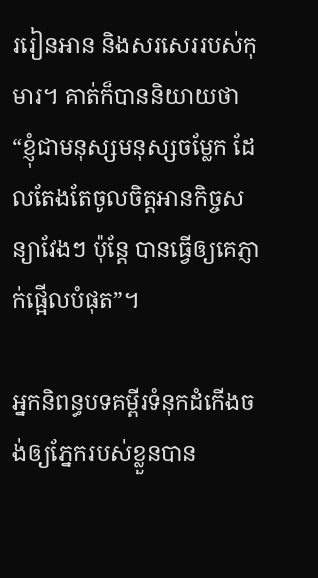ររៀនអាន និងសរសេររបស់កុមារ។ គាត់ក៏បាននិយាយថា “ខ្ញុំជាមនុស្សមនុស្សចម្លែក ដែលតែងតែចូលចិត្តអានកិច្ចសន្យាវែងៗ ប៉ុន្តែ បានធ្វើឲ្យគេភ្ញាក់ផ្អើលបំផុត”។

អ្នកនិពន្ធបទគម្ពីរទំនុកដំកើងចង់ឲ្យភ្នែករបស់ខ្លួនបាន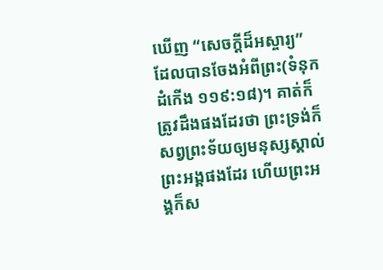ឃើញ “សេចក្តីដ៏អស្ចារ្យ” ដែលបានចែងអំពីព្រះ(ទំនុកដំកើង ១១៩:១៨)។ គាត់ក៏ត្រូវដឹងផងដែរថា ព្រះទ្រង់ក៏សព្វព្រះទ័យឲ្យមនុស្សស្គាល់ព្រះអង្គផងដែរ ហើយព្រះអង្គក៏ស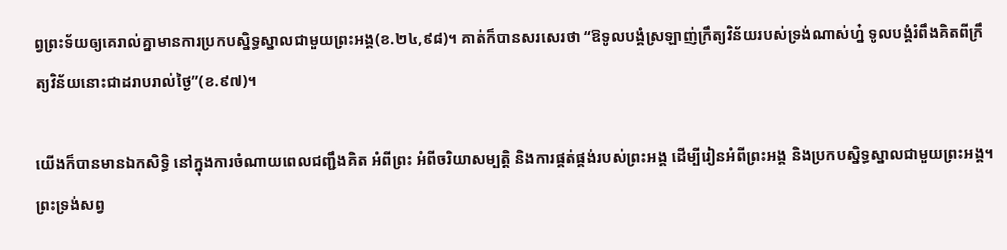ព្វព្រះទ័យឲ្យគេរាល់គ្នាមានការប្រកបស្និទ្ធស្នាលជាមួយព្រះអង្គ(ខ.២៤,៩៨)។ គាត់ក៏បានសរសេរថា “ឱទូលបង្គំស្រឡាញ់ក្រឹត្យវិន័យរបស់ទ្រង់ណាស់ហ្ន៎ ទូលបង្គំរំពឹងគិតពីក្រឹត្យវិន័យនោះជាដរាបរាល់ថ្ងៃ”(ខ.៩៧)។

យើងក៏បានមានឯកសិទ្ធិ នៅក្នុងការចំណាយពេលជញ្ជឹងគិត អំពីព្រះ អំពីចរិយាសម្បត្តិ និងការផ្គត់ផ្គង់របស់ព្រះអង្គ ដើម្បីរៀនអំពីព្រះអង្គ និងប្រកបស្និទ្ធស្នាលជាមួយព្រះអង្គ។ ព្រះទ្រង់សព្វ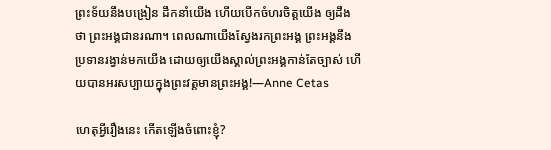ព្រះទ័យនឹងបង្រៀន ដឹកនាំយើង ហើយបើកចំហរចិត្តយើង ឲ្យដឹងថា ព្រះអង្គជានរណា។ ពេលណាយើងស្វែងរកព្រះអង្គ ព្រះអង្គនឹងប្រទានរង្វាន់មកយើង ដោយឲ្យយើងស្គាល់ព្រះអង្គកាន់តែច្បាស់ ហើយបានអរសប្បាយក្នុងព្រះវត្តមានព្រះអង្គ!—Anne Cetas

ហេតុអ្វីរឿងនេះ កើតឡើងចំពោះខ្ញុំ?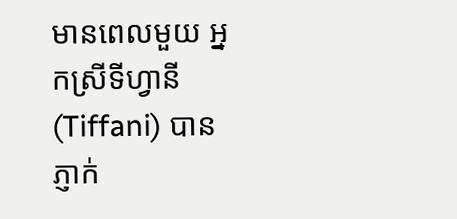មានពេលមួយ អ្នកស្រីទីហ្វានី(Tiffani) បានភ្ញាក់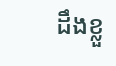ដឹងខ្លួ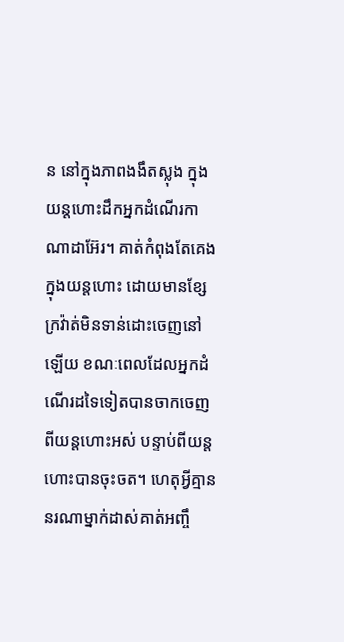ន នៅក្នុងភាពងងឹតស្លុង ក្នុងយន្តហោះដឹកអ្នកដំណើរកាណាដាអ៊ែរ។ គាត់កំពុងតែគេងក្នុងយន្តហោះ ដោយមានខ្សែក្រវ៉ាត់មិនទាន់ដោះចេញនៅឡើយ ខណៈពេលដែលអ្នកដំណើរដទៃទៀតបានចាកចេញពីយន្តហោះអស់ បន្ទាប់ពីយន្តហោះបានចុះចត។ ហេតុអ្វីគ្មាននរណាម្នាក់ដាស់គាត់អញ្ចឹ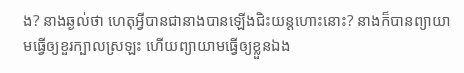ង? នាងឆ្ងល់ថា ហេតុអ្វីបានជានាងបានឡើងជិះយន្តហោះនោះ? នាងក៏បានព្យាយាមធ្វើឲ្យខួរក្បាលស្រឡះ ហើយព្យាយាមធ្វើឲ្យខ្លួនឯង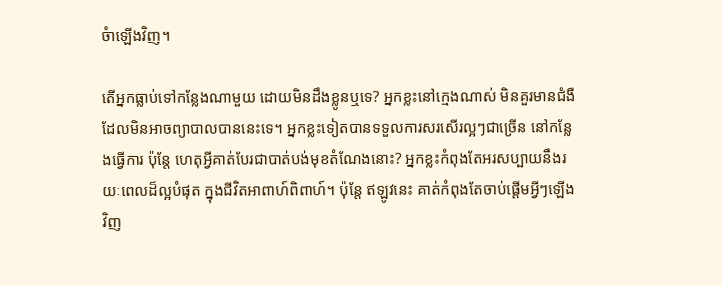ចំាឡើងវិញ។

តើអ្នកធ្លាប់ទៅកន្លែងណាមួយ ដោយមិនដឹងខ្លូនឬទេ? អ្នកខ្លះនៅក្មេងណាស់ មិនគួរមានជំងឺ ដែលមិនអាចព្យាបាលបាននេះទេ។ អ្នកខ្លះទៀតបានទទួលការសរសើរល្អៗជាច្រើន នៅកន្លែងធ្វើការ ប៉ុន្តែ ហេតុអ្វីគាត់បែរជាបាត់បង់មុខតំណែងនោះ? អ្នកខ្លះកំពុងតែអរសប្បាយនឹងរយៈពេលដ៏ល្អបំផុត ក្នុងជីវិតអាពាហ៍ពិពាហ៍។ ប៉ុន្តែ ឥឡូវនេះ គាត់កំពុងតែចាប់ផ្តើមអ្វីៗឡើងវិញ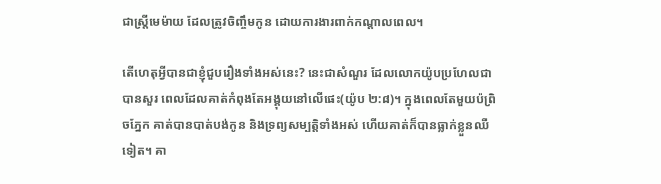ជាស្រ្តីមេម៉ាយ ដែលត្រូវចិញ្ចឹមកូន ដោយការងារពាក់កណ្តាលពេល។

តើហេតុអ្វីបានជាខ្ញុំជួបរឿងទាំងអស់នេះ? នេះជាសំណួរ ដែលលោកយ៉ូបប្រហែលជាបានសួរ ពេលដែលគាត់កំពុងតែអង្គុយនៅលើផេះ(យ៉ូប ២:៨)។ ក្នុងពេលតែមួយប៉ព្រិចភ្នែក គាត់បានបាត់បង់កូន និងទ្រព្យសម្បត្តិទាំងអស់ ហើយគាត់ក៏បានធ្លាក់ខ្លួនឈឺទៀត។ គា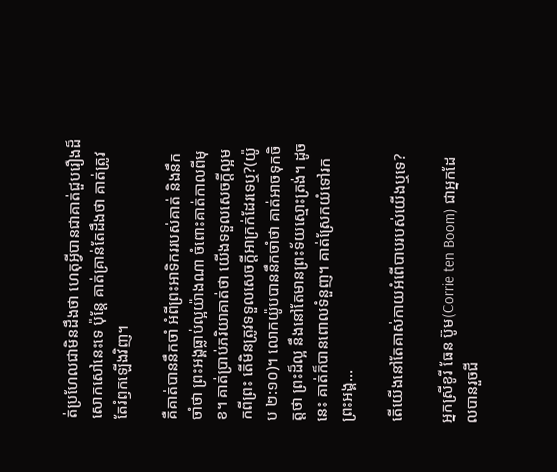ត់ប្រហែលជាមិនដឹងថា ហេតុអ្វីបានជាគាត់ជួបរឿងដ៏សោកសៅនេះទេ ប៉ុន្តែ គាត់គ្រាន់តែដឹងថា គាត់ត្រូវតែរំឭកឡើងវិញ។

គឺគាត់បាននឹកចាំ អំពីព្រះអាទិកររបស់គាត់ និងនឹកចាំថា ព្រះអង្គធ្លាប់ល្អយ៉ាងណា ចំពោះគាត់កាលពីមុខ។ គាត់ប្រាប់ភរិយាគាត់ថា យើងទទួលសេចក្តីល្អមកពីព្រះ តើមិនត្រូវទទួលសេចក្តីអាក្រក់ដែរទេឬ?(យ៉ូប ២:១០)។ លោកយ៉ូបបាននឹកចាំថា គាត់អាចទុកចិត្តថា ព្រះដ៏ល្អ នឹងនៅតែមានព្រះទ័យស្មោះត្រង់។ ដូចនេះ គាត់ក៏បានពោលទំនួញ។ គាត់ស្រែកយំទៅរកព្រះអង្គ…

តើយើងនៅតែគាស់កាយអំពើបាបរបស់យើងឬទេ?

អ្នកស្រីខូរី ធែន ប៊ូម(Corrie ten Boom) ជាអ្នកដែលបានរួចជី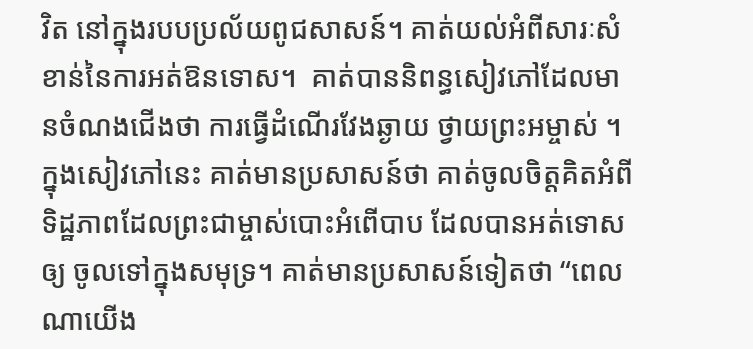វិត នៅក្នុងរបបប្រល័យពូជសាសន៍។ គាត់យល់អំពីសារៈសំខាន់នៃការអត់ឱនទោស។  គាត់បាននិពន្ធសៀវភៅដែលមានចំណងជើងថា ការធ្វើដំណើរវែងឆ្ងាយ ថ្វាយព្រះអម្ចាស់ ។ ក្នុងសៀវភៅនេះ គាត់មានប្រសាសន៍ថា គាត់ចូលចិត្តគិតអំពីទិដ្ឋភាពដែលព្រះជាម្ចាស់បោះអំពើបាប ដែលបានអត់ទោសឲ្យ ចូលទៅក្នុងសមុទ្រ។ គាត់មានប្រសាសន៍ទៀតថា “ពេលណាយើង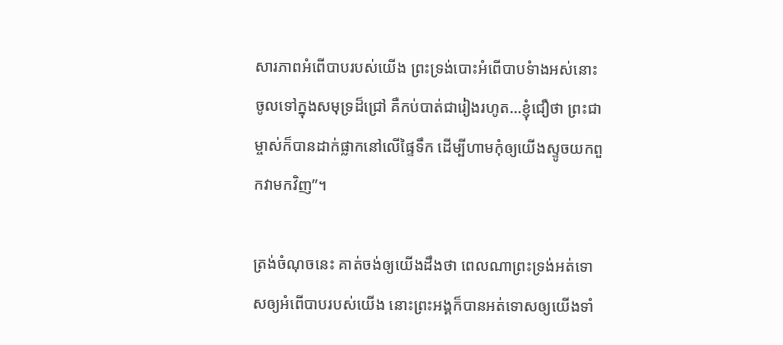សារភាពអំពើបាបរបស់យើង ព្រះទ្រង់បោះអំពើបាបទំាងអស់នោះ ចូលទៅក្នុងសមុទ្រដ៏ជ្រៅ គឺកប់បាត់ជារៀងរហូត…ខ្ញុំជឿថា ព្រះជាម្ចាស់ក៏បានដាក់ផ្លាកនៅលើផ្ទៃទឹក ដើម្បីហាមកុំឲ្យយើងស្ទូចយកពួកវាមកវិញ”។

ត្រង់ចំណុចនេះ គាត់ចង់ឲ្យយើងដឹងថា ពេលណាព្រះទ្រង់អត់ទោសឲ្យអំពើបាបរបស់យើង នោះព្រះអង្គក៏បានអត់ទោសឲ្យយើងទាំ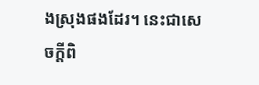ងស្រុងផងដែរ។ នេះជាសេចក្តីពិ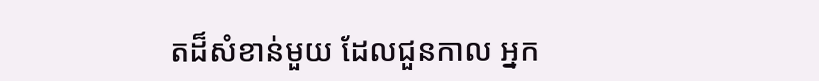តដ៏សំខាន់មួយ ដែលជួនកាល អ្នក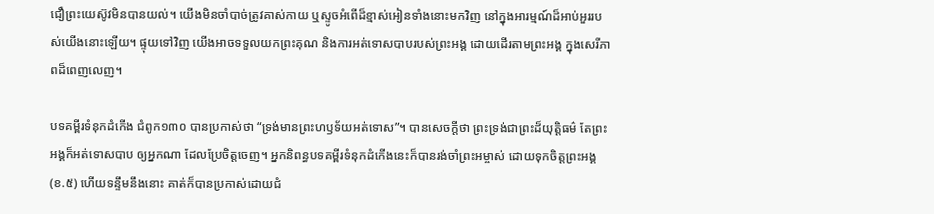ជឿព្រះយេស៊ូវមិនបានយល់។ យើងមិនចាំបាច់ត្រូវគាស់កាយ ឬស្ទូចអំពើដ៏ខ្មាស់អៀនទាំងនោះមកវិញ នៅក្នុងអារម្មណ៍ដ៏អាប់អួររបស់យើងនោះឡើយ។ ផ្ទុយទៅវិញ យើងអាចទទួលយកព្រះគុណ និងការអត់ទោសបាបរបស់ព្រះអង្គ ដោយដើរតាមព្រះអង្គ ក្នុងសេរីភាពដ៏ពេញលេញ។

បទគម្ពីរទំនុកដំកើង ជំពូក១៣០ បានប្រកាស់ថា “ទ្រង់មានព្រះហឫទ័យអត់ទោស”។ បានសេចក្តីថា ព្រះទ្រង់ជាព្រះដ៏យុត្តិធម៌ តែព្រះអង្គក៏អត់ទោសបាប ឲ្យអ្នកណា ដែលប្រែចិត្តចេញ។ អ្នកនិពន្ធបទគម្ពីរទំនុកដំកើងនេះក៏បានរង់ចាំព្រះអម្ចាស់ ដោយទុកចិត្តព្រះអង្គ(ខ.៥) ហើយទន្ទឹមនឹងនោះ គាត់ក៏បានប្រកាស់ដោយជំ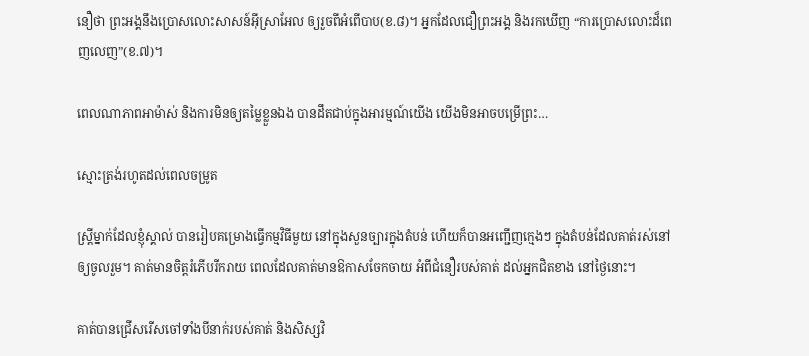នឿថា ព្រះអង្គនឹងប្រោសលោះសាសន៍អ៊ីស្រាអែល ឲ្យរួចពីអំពើបាប(ខ.៨)។ អ្នកដែលជឿព្រះអង្គ និងរកឃើញ “ការប្រោសលោះដ៏ពេញលេញ”(ខ.៧)។

ពេលណាភាពអាម៉ាស់ និងការមិនឲ្យតម្លៃខ្លួនឯង បានដឹតជាប់ក្នុងអារម្មណ៍យើង យើងមិនអាចបម្រើព្រះ…

ស្មោះត្រង់រហូតដល់ពេលចម្រូត

ស្រ្តីម្នាក់ដែលខ្ញុំស្គាល់ បានរៀបគម្រោងធ្វើកម្មវិធីមួយ នៅក្នុងសួនច្បារក្នុងតំបន់ ហើយក៏បានអញ្ជើញក្មេងៗ ក្នុងតំបន់ដែលគាត់រស់នៅ ឲ្យចូលរួម។ គាត់មានចិត្តរំភើបរីករាយ ពេលដែលគាត់មានឱកាសចែកចាយ អំពីជំនឿរបស់គាត់ ដល់អ្នកជិតខាង នៅថ្ងៃនោះ។

គាត់បានជ្រើសរើសចៅទាំងបីនាក់របស់គាត់ និងសិស្សវិ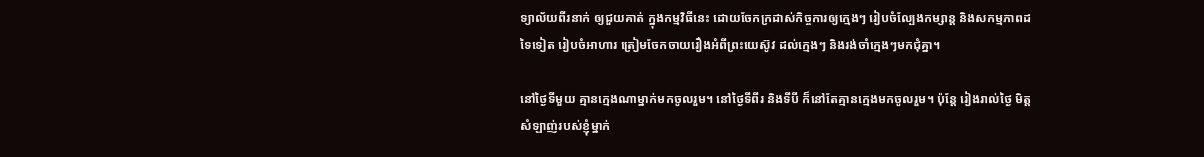ទ្យាល័យពីរនាក់ ឲ្យជួយគាត់ ក្នុងកម្មវិធីនេះ ដោយចែកក្រដាស់កិច្ចការឲ្យក្មេងៗ រៀបចំល្បែងកម្សាន្ត និងសកម្មភាពដទៃទៀត រៀបចំអាហារ ត្រៀមចែកចាយរឿងអំពីព្រះយេស៊ូវ ដល់ក្មេងៗ និងរង់ចាំក្មេងៗមកជុំគ្នា។

នៅថ្ងៃទីមួយ គ្មានក្មេងណាម្នាក់មកចូលរួម។ នៅថ្ងៃទីពីរ និងទីបី ក៏នៅតែគ្មានក្មេងមកចូលរួម។ ប៉ុន្តែ រៀងរាល់ថ្ងៃ មិត្តសំឡាញ់របស់ខ្ញុំម្នាក់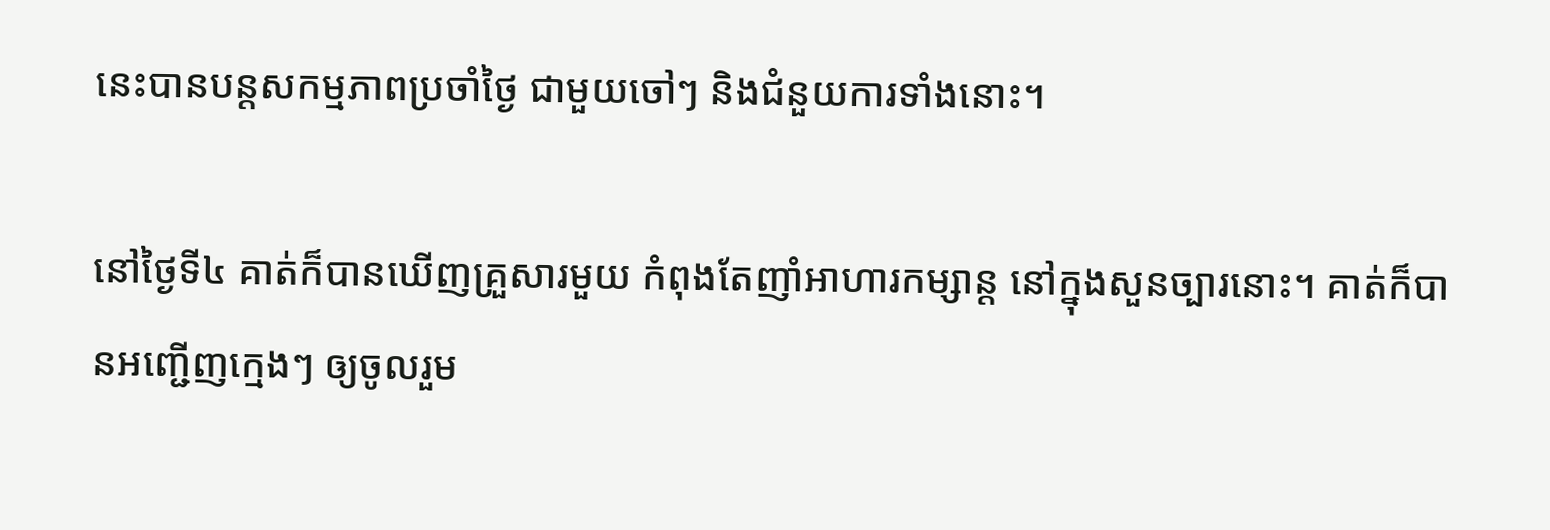នេះបានបន្តសកម្មភាពប្រចាំថ្ងៃ ជាមួយចៅៗ និងជំនួយការទាំងនោះ។

នៅថ្ងៃទី៤ គាត់ក៏បានឃើញគ្រួសារមួយ កំពុងតែញាំអាហារកម្សាន្ត នៅក្នុងសួនច្បារនោះ។ គាត់ក៏បានអញ្ជើញក្មេងៗ ឲ្យចូលរួម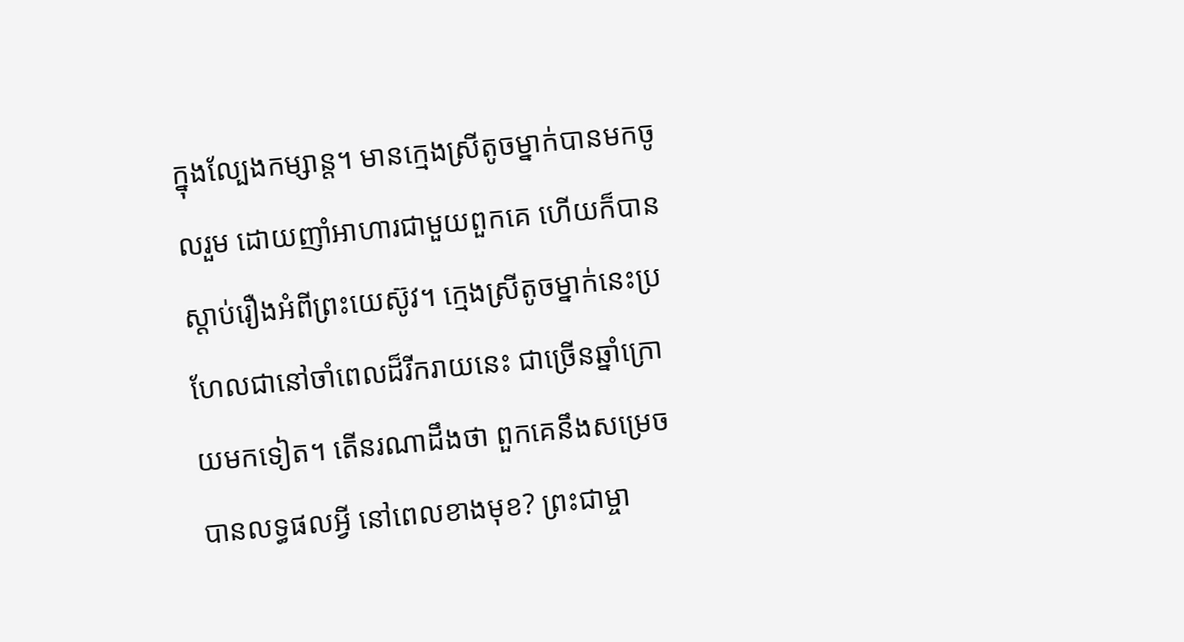ក្នុងល្បែងកម្សាន្ត។ មានក្មេងស្រីតូចម្នាក់បានមកចូលរួម ដោយញាំអាហារជាមួយពួកគេ ហើយក៏បានស្តាប់រឿងអំពីព្រះយេស៊ូវ។ ក្មេងស្រីតូចម្នាក់នេះប្រហែលជានៅចាំពេលដ៏រីករាយនេះ ជាច្រើនឆ្នាំក្រោយមកទៀត។ តើនរណាដឹងថា ពួកគេនឹងសម្រេចបានលទ្ធផលអ្វី នៅពេលខាងមុខ? ព្រះជាម្ចា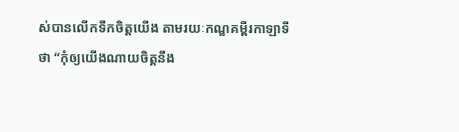ស់បានលើកទឹកចិត្តយើង តាមរយៈកណ្ឌគម្ពីរកាឡាទីថា “កុំឲ្យយើងណាយចិត្តនឹង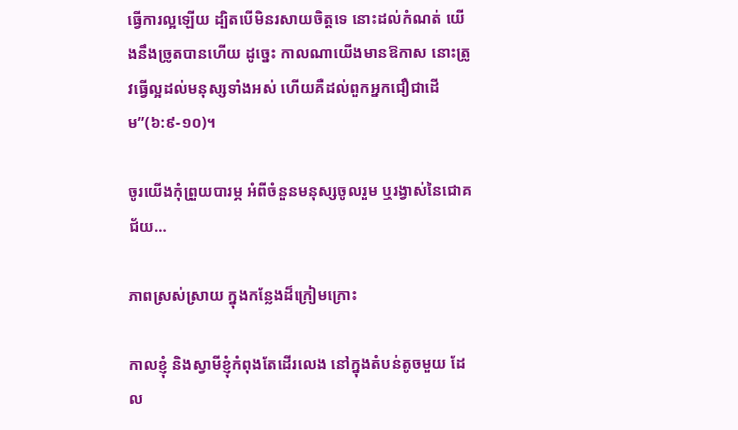ធ្វើការល្អឡើយ ដ្បិតបើមិនរសាយចិត្តទេ នោះដល់កំណត់ យើងនឹងច្រូតបានហើយ ដូច្នេះ កាលណាយើងមានឱកាស នោះត្រូវធ្វើល្អដល់មនុស្សទាំងអស់ ហើយគឺដល់ពួកអ្នកជឿជាដើម”(៦:៩-១០)។

ចូរយើងកុំព្រួយបារម្ភ អំពីចំនួនមនុស្សចូលរួម ឬរង្វាស់នៃជោគជ័យ…

ភាពស្រស់ស្រាយ ក្នុងកន្លែងដ៏ក្រៀមក្រោះ

កាលខ្ញុំ និងស្វាមីខ្ញុំកំពុងតែដើរលេង នៅក្នុងតំបន់តូចមួយ ដែល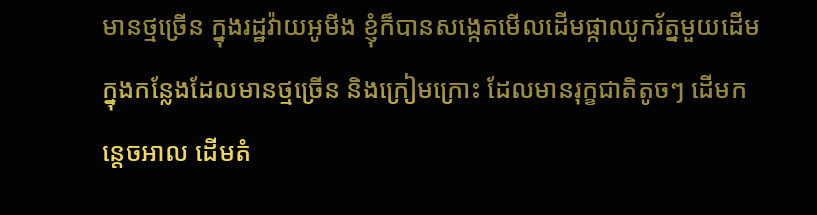មានថ្មច្រើន ក្នុងរដ្ឋវ៉ាយអូមីង ខ្ញុំក៏បានសង្កេតមើលដើមផ្កាឈូករ័ត្នមួយដើម ក្នុងកន្លែងដែលមានថ្មច្រើន និងក្រៀមក្រោះ ដែលមានរុក្ខជាតិតូចៗ ដើមកន្តេចអាល ដើមតំ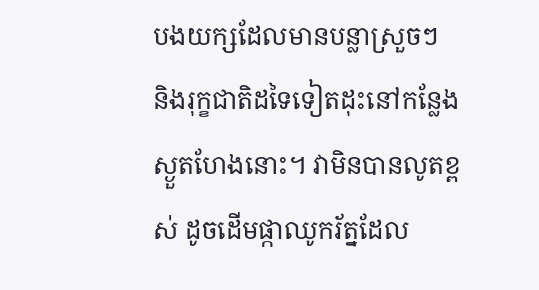បងយក្សដែលមានបន្លាស្រួចៗ និងរុក្ខជាតិដទៃទៀតដុះនៅកន្លែងស្ងួតហែងនោះ។ វាមិនបានលូតខ្ពស់ ដូចដើមផ្កាឈូករ័ត្នដែល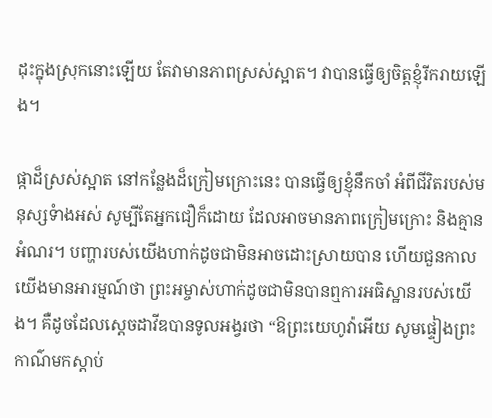ដុះក្នុងស្រុកនោះឡើយ តែវាមានភាពស្រស់ស្អាត។ វាបានធ្វើឲ្យចិត្តខ្ញុំរីករាយឡើង។

ផ្កាដ៏ស្រស់ស្អាត នៅកន្លែងដ៏ក្រៀមក្រោះនេះ បានធ្វើឲ្យខ្ញុំនឹកចាំ អំពីជីវិតរបស់មនុស្សទំាងអស់ សូម្បីតែអ្នកជឿក៏ដោយ ដែលអាចមានភាពក្រៀមក្រោះ និងគ្មានអំណរ។ បញ្ហារបស់យើងហាក់ដូចជាមិនអាចដោះស្រាយបាន ហើយជួនកាល យើងមានអារម្មណ៍ថា ព្រះអម្ចាស់ហាក់ដូចជាមិនបានឮការអធិស្ឋានរបស់យើង។ គឺដូចដែលស្តេចដាវីឌបានទូលអង្វរថា “ឱព្រះយេហូវ៉ាអើយ សូមផ្ទៀងព្រះកាណ៌មកស្តាប់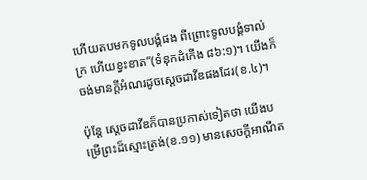ហើយតបមកទូលបង្គំផង ពីព្រោះទូលបង្គំទាល់ក្រ ហើយខ្វះខាត”(ទំនុកដំកើង ៨៦:១)។ យើងក៏ចង់មានក្តីអំណរដូចស្តេចដាវីឌផងដែរ(ខ.៤)។

ប៉ុន្តែ ស្តេចដាវីឌក៏បានប្រកាស់ទៀតថា យើងបម្រើព្រះដ៏ស្មោះត្រង់(ខ.១១) មានសេចក្តីអាណឹត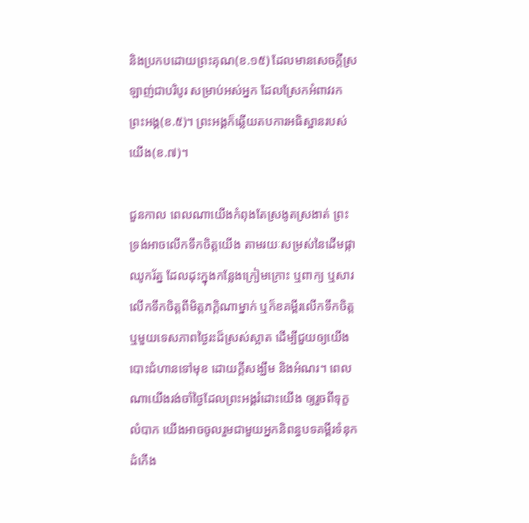និងប្រកបដោយព្រះគុណ(ខ.១៥) ដែលមានសេចក្តីស្រឡាញ់ជាបរិបូរ សម្រាប់អស់អ្នក ដែលស្រែកអំពាវរកព្រះអង្គ(ខ.៥)។ ព្រះអង្គក៏ឆ្លើយតបការអធិស្ឋានរបស់យើង(ខ.៧)។

ជួនកាល ពេលណាយើងកំពុងតែស្រងូតស្រងាត់ ព្រះទ្រង់អាចលើកទឹកចិត្តយើង តាមរយៈសម្រស់នៃដើមផ្កាឈូករ័ត្ន ដែលដុះក្នុងកន្លែងក្រៀមក្រោះ ឬពាក្យ ឬសារលើកទឹកចិត្តពីមិត្តភក្តិណាម្នាក់ ឬក៏ខគម្ពីរលើកទឹកចិត្ត ឬមួយទេសភាពថ្ងៃរះដ៏ស្រស់ស្អាត ដើម្បីជួយឲ្យយើងបោះជំហានទៅមុខ ដោយក្តីសង្ឃឹម និងអំណរ។ ពេលណាយើងរង់ចាំថ្ងៃដែលព្រះអង្គរំដោះយើង ឲ្យរួចពីទុក្ខលំបាក យើងអាចចូលរួមជាមួយអ្នកនិពន្ធបទគម្ពីរទំនុកដំកើង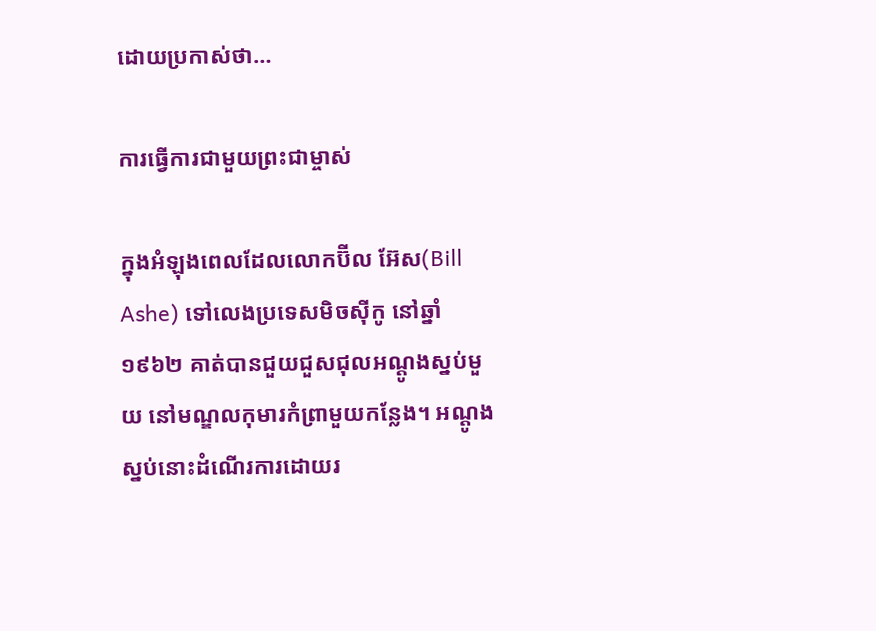ដោយប្រកាស់ថា…

ការធ្វើការជាមួយព្រះជាម្ចាស់

ក្នុងអំឡុងពេលដែលលោកប៊ីល អ៊ែស(Bill Ashe) ទៅលេងប្រទេសមិចស៊ីកូ នៅឆ្នាំ១៩៦២ គាត់បានជួយជួសជុលអណ្តូងស្នប់មួយ នៅមណ្ឌលកុមារកំព្រាមួយកន្លែង។ អណ្តូងស្នប់នោះដំណើរការដោយរ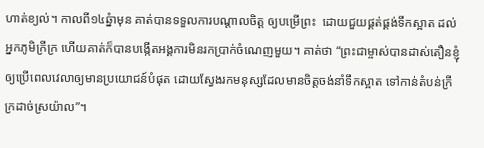ហាត់ខ្យល់។ កាលពី១៤ឆ្នំាមុន គាត់បានទទួលការបណ្តាលចិត្ត ឲ្យបម្រើព្រះ  ដោយជួយផ្គត់ផ្គង់ទឹកស្អាត ដល់អ្នកភូមិក្រីក្រ ហើយគាត់ក៏បានបង្កើតអង្គការមិនរកប្រាក់ចំណេញមួយ។ គាត់ថា “ព្រះជាម្ចាស់បានដាស់តឿនខ្ញុំ ឲ្យប្រើពេលវេលាឲ្យមានប្រយោជន៍បំផុត ដោយស្វែងរកមនុស្សដែលមានចិត្តចង់នាំទឹកស្អាត ទៅកាន់តំបន់ក្រីក្រដាច់ស្រយ៉ាល”។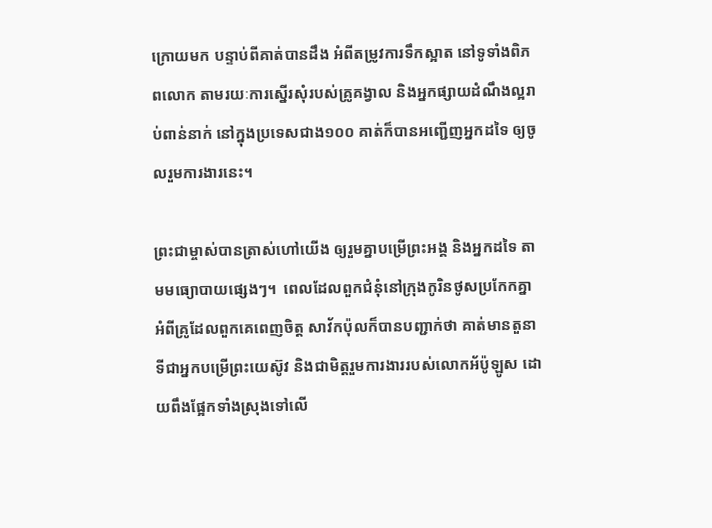ក្រោយមក បន្ទាប់ពីគាត់បានដឹង អំពីតម្រូវការទឹកស្អាត នៅទូទាំងពិភពលោក តាមរយៈការស្នើរសុំរបស់គ្រូគង្វាល និងអ្នកផ្សាយដំណឹងល្អរាប់ពាន់នាក់ នៅក្នុងប្រទេសជាង១០០ គាត់ក៏បានអញ្ជើញអ្នកដទៃ ឲ្យចូលរួមការងារនេះ។

ព្រះជាម្ចាស់បានត្រាស់ហៅយើង ឲ្យរួមគ្នាបម្រើព្រះអង្គ និងអ្នកដទៃ តាមមធ្យោបាយផ្សេងៗ។  ពេលដែលពួកជំនុំនៅក្រុងកូរិនថូសប្រកែកគ្នា អំពីគ្រូដែលពួកគេពេញចិត្ត សាវ័កប៉ុលក៏បានបញ្ជាក់ថា គាត់មានតួនាទីជាអ្នកបម្រើព្រះយេស៊ូវ និងជាមិត្តរួមការងាររបស់លោកអ័ប៉ូឡូស ដោយពឹងផ្អែកទាំងស្រុងទៅលើ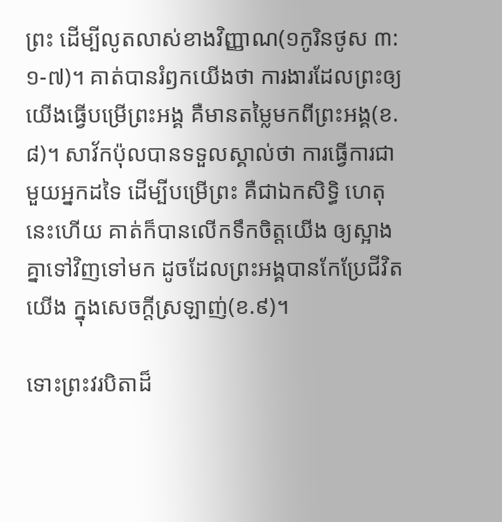ព្រះ ដើម្បីលូតលាស់ខាងវិញ្ញាណ(១កូរិនថូស ៣:១-៧)។ គាត់បានរំឭកយើងថា ការងារដែលព្រះឲ្យយើងធ្វើបម្រើព្រះអង្គ គឺមានតម្លៃមកពីព្រះអង្គ(ខ.៨)។ សាវ័កប៉ុលបានទទួលស្គាល់ថា ការធ្វើការជាមួយអ្នកដទៃ ដើម្បីបម្រើព្រះ គឺជាឯកសិទ្ធិ ហេតុនេះហើយ គាត់ក៏បានលើកទឹកចិត្តយើង ឲ្យស្អាងគ្នាទៅវិញទៅមក ដូចដែលព្រះអង្គបានកែប្រែជីវិតយើង ក្នុងសេចក្តីស្រឡាញ់(ខ.៩)។

ទោះព្រះវរបិតាដ៏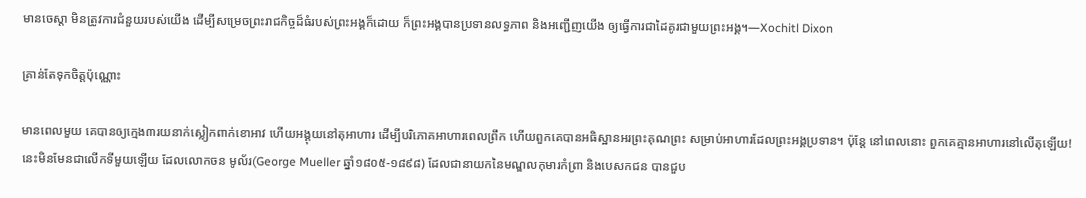មានចេស្តា មិនត្រូវការជំនួយរបស់យើង ដើម្បីសម្រេចព្រះរាជកិច្ចដ៏ធំរបស់ព្រះអង្គក៏ដោយ ក៏ព្រះអង្គបានប្រទានលទ្ធភាព និងអញ្ជើញយើង ឲ្យធ្វើការជាដៃគូរជាមួយព្រះអង្គ។—Xochitl Dixon

គ្រាន់តែទុកចិត្តប៉ុណ្ណោះ

មានពេលមួយ គេបានឲ្យក្មេង៣រយនាក់ស្លៀកពាក់ខោអាវ ហើយអង្គុយនៅតុអាហារ ដើម្បីបរិភោគអាហារពេលព្រឹក ហើយពួកគេបានអធិស្ឋានអរព្រះគុណព្រះ សម្រាប់អាហារដែលព្រះអង្គប្រទាន។ ប៉ុន្តែ នៅពេលនោះ ពួកគេគ្មានអាហារនៅលើតុឡើយ! នេះមិនមែនជាលើកទីមួយឡើយ ដែលលោកចន មូល័រ(George Mueller ឆ្នាំ១៨០៥-១៨៩៨) ដែលជានាយកនៃមណ្ឌលកុមារកំព្រា និងបេសកជន បានជួប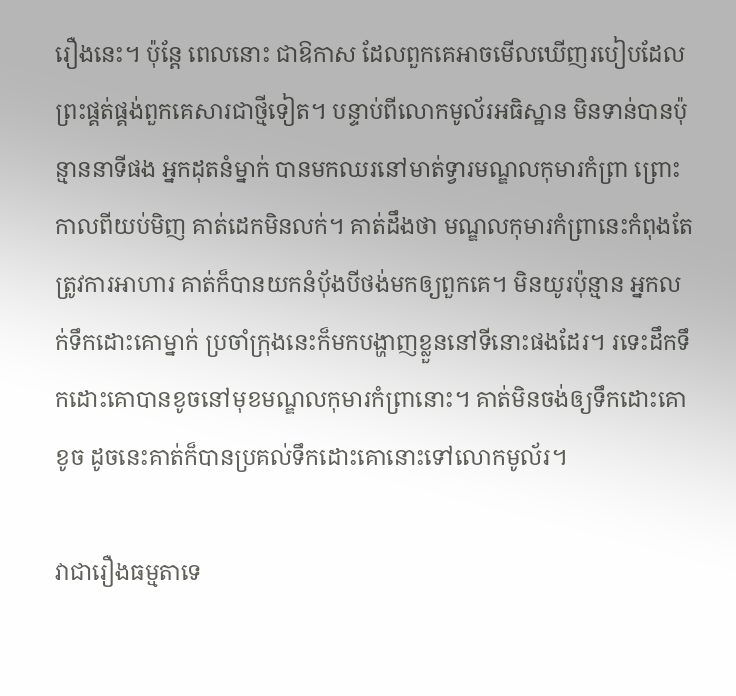រឿងនេះ។ ប៉ុន្តែ ពេលនោះ ជាឱកាស ដែលពួកគេអាចមើលឃើញរបៀបដែលព្រះផ្គត់ផ្គង់ពួកគេសារជាថ្មីទៀត។ បន្ទាប់ពីលោកមូល័រអធិស្ឋាន មិនទាន់បានប៉ុន្មាននាទីផង អ្នកដុតនំម្នាក់ បានមកឈរនៅមាត់ទ្វារមណ្ឌលកុមារកំព្រា ព្រោះកាលពីយប់មិញ គាត់ដេកមិនលក់។ គាត់ដឹងថា មណ្ឌលកុមារកំព្រានេះកំពុងតែត្រូវការអាហារ គាត់ក៏បានយកនំប៉័ងបីថង់មកឲ្យពួកគេ។ មិនយូរប៉ុន្មាន អ្នកលក់ទឹកដោះគោម្នាក់ ប្រចាំក្រុងនេះក៏មកបង្ហាញខ្លួននៅទីនោះផងដែរ។ រទេះដឹកទឹកដោះគោបានខូចនៅមុខមណ្ឌលកុមារកំព្រានោះ។ គាត់មិនចង់ឲ្យទឹកដោះគោខូច ដូចនេះគាត់ក៏បានប្រគល់ទឹកដោះគោនោះទៅលោកមូល័រ។

វាជារឿងធម្មតាទេ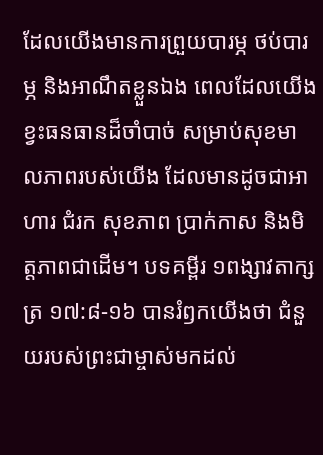ដែលយើងមានការព្រួយបារម្ភ ថប់បារម្ភ និងអាណឹតខ្លួនឯង ពេលដែលយើងខ្វះធនធានដ៏ចាំបាច់ សម្រាប់សុខមាលភាពរបស់យើង ដែលមានដូចជាអាហារ ជំរក សុខភាព ប្រាក់កាស និងមិត្តភាពជាដើម។ បទគម្ពីរ ១ពង្សាវតាក្សត្រ ១៧:៨-១៦ បានរំឭកយើងថា ជំនួយរបស់ព្រះជាម្ចាស់មកដល់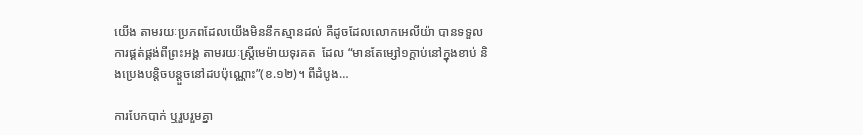យើង តាមរយៈប្រភពដែលយើងមិននឹកស្មានដល់ គឺដូចដែលលោកអេលីយ៉ា បានទទួលការផ្គត់ផ្គង់ពីព្រះអង្គ តាមរយៈស្រ្តីមេម៉ាយទុរគត  ដែល “មានតែម្សៅ១ក្តាប់នៅក្នុងខាប់ និងប្រេងបន្តិចបន្តួចនៅដបប៉ុណ្ណោះ”(ខ.១២)។ ពីដំបូង…

ការបែកបាក់ ឬរួបរួមគ្នា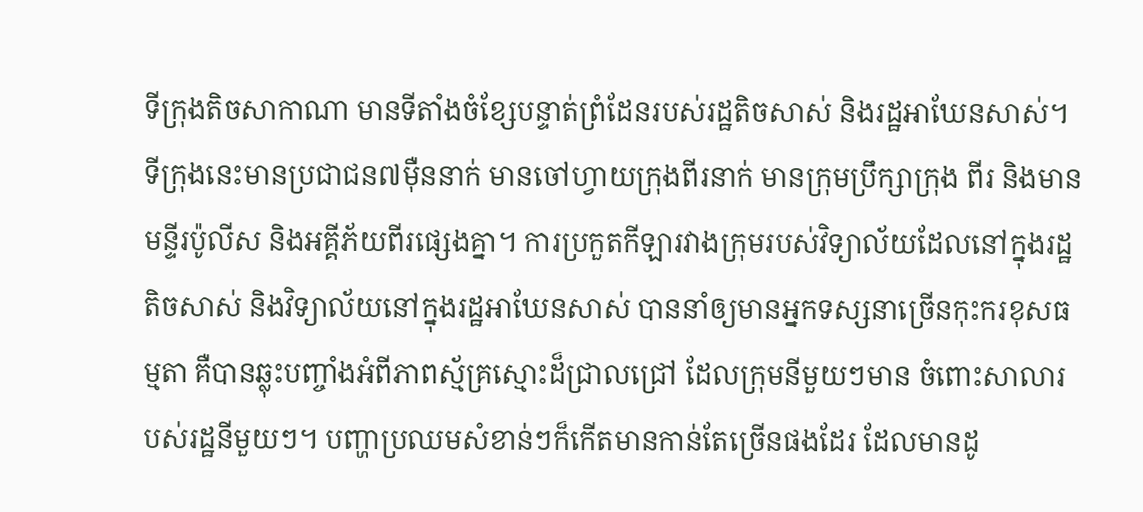ទីក្រុងតិចសាកាណា មានទីតាំងចំខ្សែបន្ទាត់ព្រំដែនរបស់រដ្ឋតិចសាស់ និងរដ្ឋអាឃែនសាស់។ ទីក្រុងនេះមានប្រជាជន៧ម៉ឺននាក់ មានចៅហ្វាយក្រុងពីរនាក់ មានក្រុមប្រឹក្សាក្រុង ពីរ និងមានមន្ទីរប៉ូលីស និងអគ្គីភ័យពីរផ្សេងគ្នា។ ការប្រកួតកីឡារវាងក្រុមរបស់វិទ្យាល័យដែលនៅក្នុងរដ្ឋតិចសាស់ និងវិទ្យាល័យនៅក្នុងរដ្ឋអាឃែនសាស់ បាននាំឲ្យមានអ្នកទស្សនាច្រើនកុះករខុសធម្មតា គឺបានឆ្លុះបញ្ចាំងអំពីភាពស្ម័គ្រស្មោះដ៏ជ្រាលជ្រៅ ដែលក្រុមនីមួយៗមាន ចំពោះសាលារបស់រដ្ឋនីមួយៗ។ បញ្ហាប្រឈមសំខាន់ៗក៏កើតមានកាន់តែច្រើនផងដែរ ដែលមានដូ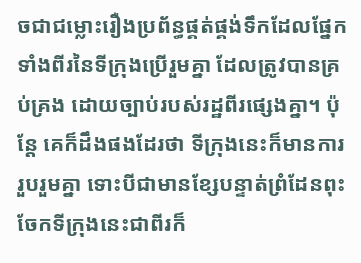ចជាជម្លោះរឿងប្រព័ន្ធផ្គត់ផ្គង់ទឹកដែលផ្នែកទាំងពីរនៃទីក្រុងប្រើរួមគ្នា ដែលត្រូវបានគ្រប់គ្រង ដោយច្បាប់របស់រដ្ឋពីរផ្សេងគ្នា។ ប៉ុន្តែ គេក៏ដឹងផងដែរថា ទីក្រុងនេះក៏មានការរួបរួមគ្នា ទោះបីជាមានខ្សែបន្ទាត់ព្រំដែនពុះចែកទីក្រុងនេះជាពីរក៏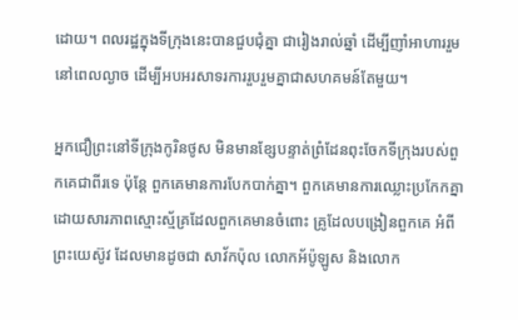ដោយ។ ពលរដ្ឋក្នុងទីក្រុងនេះបានជួបជុំគ្នា ជារៀងរាល់ឆ្នាំ ដើម្បីញាំអាហាររួម នៅពេលល្ងាច ដើម្បីអបអរសាទរការរួបរួមគ្នាជាសហគមន៍តែមួយ។

អ្នកជឿព្រះនៅទីក្រុងកូរិនថូស មិនមានខ្សែបន្ទាត់ព្រំដែនពុះចែកទីក្រុងរបស់ពួកគេជាពីរទេ ប៉ុន្តែ ពួកគេមានការបែកបាក់គ្នា។ ពួកគេមានការឈ្លោះប្រកែកគ្នា ដោយសារភាពស្មោះស្ម័គ្រដែលពួកគេមានចំពោះ គ្រូដែលបង្រៀនពួកគេ អំពីព្រះយេស៊ូវ ដែលមានដូចជា សាវ័កប៉ុល លោកអ័ប៉ូឡូស និងលោក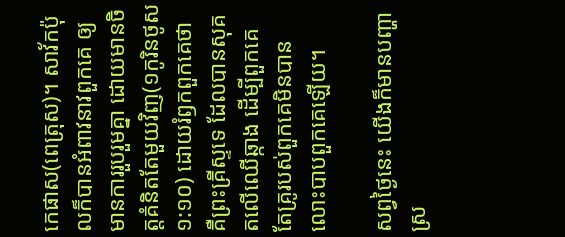កេផាស(ពេត្រុស)។ សាវ័កប៉ុលក៏បានអំពាវនាវពួកគេ ឲ្យមានការរួបរួមគ្នា ដោយមានចិត្តគំនិតតែមួយវិញ(១កូរិនថូស ១:១០) ដោយរំឭកពួកគេថា គឺព្រះគ្រីស្ទទេ ដែលបានសុគតលើឈើឆ្កាង ដើម្បីពួកគេ តែគ្រូរបស់ពួកគេមិនបានលោះបាបពួកគេឡើយ។

សព្វថ្ងៃនេះ យើងក៏មានបញ្ហាស្រ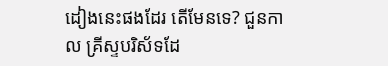ដៀងនេះផងដែរ តើមែនទេ? ជួនកាល គ្រីស្ទបរិស័ទដែ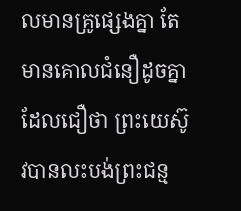លមានគ្រូផ្សេងគ្នា តែមានគោលជំនឿដូចគ្នា ដែលជឿថា ព្រះយេស៊ូវបានលះបង់ព្រះជន្ម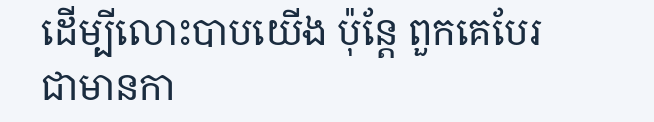ដើម្បីលោះបាបយើង ប៉ុន្តែ ពួកគេបែរជាមានកា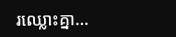រឈ្លោះគ្នា…